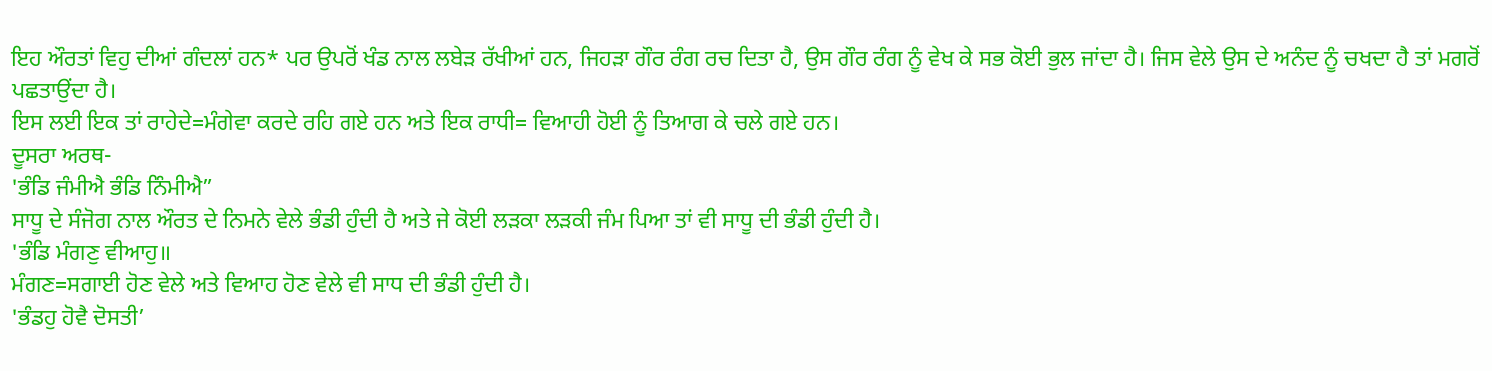ਇਹ ਔਰਤਾਂ ਵਿਹੁ ਦੀਆਂ ਗੰਦਲਾਂ ਹਨ* ਪਰ ਉਪਰੋਂ ਖੰਡ ਨਾਲ ਲਬੇੜ ਰੱਖੀਆਂ ਹਨ, ਜਿਹੜਾ ਗੌਰ ਰੰਗ ਰਚ ਦਿਤਾ ਹੈ, ਉਸ ਗੌਰ ਰੰਗ ਨੂੰ ਵੇਖ ਕੇ ਸਭ ਕੋਈ ਭੁਲ ਜਾਂਦਾ ਹੈ। ਜਿਸ ਵੇਲੇ ਉਸ ਦੇ ਅਨੰਦ ਨੂੰ ਚਖਦਾ ਹੈ ਤਾਂ ਮਗਰੋਂ ਪਛਤਾਉਂਦਾ ਹੈ।
ਇਸ ਲਈ ਇਕ ਤਾਂ ਰਾਹੇਦੇ=ਮੰਗੇਵਾ ਕਰਦੇ ਰਹਿ ਗਏ ਹਨ ਅਤੇ ਇਕ ਰਾਧੀ= ਵਿਆਹੀ ਹੋਈ ਨੂੰ ਤਿਆਗ ਕੇ ਚਲੇ ਗਏ ਹਨ।
ਦੂਸਰਾ ਅਰਥ-
'ਭੰਡਿ ਜੰਮੀਐ ਭੰਡਿ ਨਿੰਮੀਐ”
ਸਾਧੂ ਦੇ ਸੰਜੋਗ ਨਾਲ ਔਰਤ ਦੇ ਨਿਮਨੇ ਵੇਲੇ ਭੰਡੀ ਹੁੰਦੀ ਹੈ ਅਤੇ ਜੇ ਕੋਈ ਲੜਕਾ ਲੜਕੀ ਜੰਮ ਪਿਆ ਤਾਂ ਵੀ ਸਾਧੂ ਦੀ ਭੰਡੀ ਹੁੰਦੀ ਹੈ।
'ਭੰਡਿ ਮੰਗਣੁ ਵੀਆਹੁ॥
ਮੰਗਣ=ਸਗਾਈ ਹੋਣ ਵੇਲੇ ਅਤੇ ਵਿਆਹ ਹੋਣ ਵੇਲੇ ਵੀ ਸਾਧ ਦੀ ਭੰਡੀ ਹੁੰਦੀ ਹੈ।
'ਭੰਡਹੁ ਹੋਵੈ ਦੋਸਤੀ’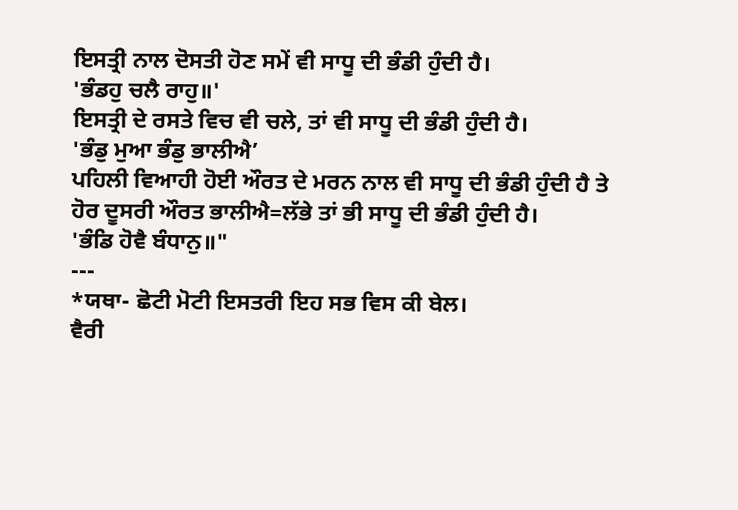ਇਸਤ੍ਰੀ ਨਾਲ ਦੋਸਤੀ ਹੋਣ ਸਮੇਂ ਵੀ ਸਾਧੂ ਦੀ ਭੰਡੀ ਹੁੰਦੀ ਹੈ।
'ਭੰਡਹੁ ਚਲੈ ਰਾਹੁ॥'
ਇਸਤ੍ਰੀ ਦੇ ਰਸਤੇ ਵਿਚ ਵੀ ਚਲੇ, ਤਾਂ ਵੀ ਸਾਧੂ ਦੀ ਭੰਡੀ ਹੁੰਦੀ ਹੈ।
'ਭੰਡੁ ਮੁਆ ਭੰਡੁ ਭਾਲੀਐ’
ਪਹਿਲੀ ਵਿਆਹੀ ਹੋਈ ਔਰਤ ਦੇ ਮਰਨ ਨਾਲ ਵੀ ਸਾਧੂ ਦੀ ਭੰਡੀ ਹੁੰਦੀ ਹੈ ਤੇ ਹੋਰ ਦੂਸਰੀ ਔਰਤ ਭਾਲੀਐ=ਲੱਭੇ ਤਾਂ ਭੀ ਸਾਧੂ ਦੀ ਭੰਡੀ ਹੁੰਦੀ ਹੈ।
'ਭੰਡਿ ਹੋਵੈ ਬੰਧਾਨੁ॥"
---
*ਯਥਾ- ਛੋਟੀ ਮੋਟੀ ਇਸਤਰੀ ਇਹ ਸਭ ਵਿਸ ਕੀ ਬੇਲ।
ਵੈਰੀ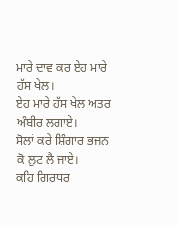ਮਾਰੇ ਦਾਵ ਕਰ ਏਹ ਮਾਰੇ ਹੱਸ ਖੇਲ।
ਏਹ ਮਾਰੇ ਹੱਸ ਖੇਲ ਅਤਰ ਅੰਬੀਰ ਲਗਾਏ।
ਸੋਲਾਂ ਕਰੇ ਸ਼ਿੰਗਾਰ ਭਜਨ ਕੋ ਲੁਟ ਲੈ ਜਾਏ।
ਕਹਿ ਗਿਰਧਰ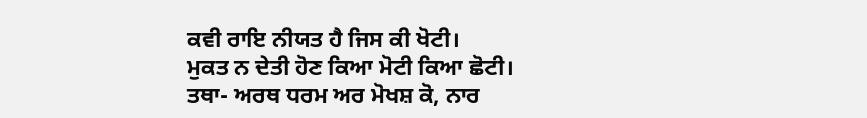ਕਵੀ ਰਾਇ ਨੀਯਤ ਹੈ ਜਿਸ ਕੀ ਖੋਟੀ।
ਮੁਕਤ ਨ ਦੇਤੀ ਹੋਣ ਕਿਆ ਮੋਟੀ ਕਿਆ ਛੋਟੀ।
ਤਥਾ- ਅਰਥ ਧਰਮ ਅਰ ਮੋਖਸ਼ ਕੋ, ਨਾਰ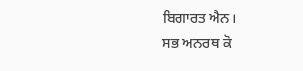ਬਿਗਾਰਤ ਐਨ।
ਸਭ ਅਨਰਥ ਕੋ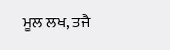ਮੂਲ ਲਖ, ਤਜੈ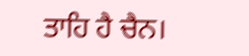ਤਾਹਿ ਹੈ ਚੈਨ।